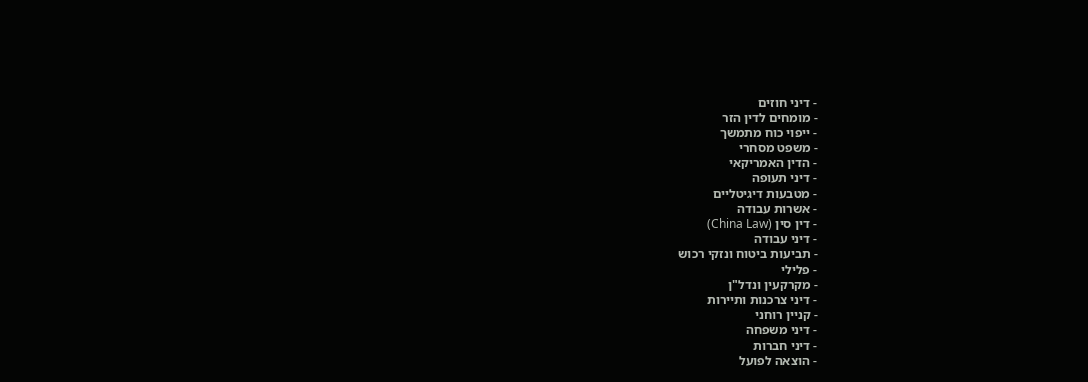- דיני חוזים
- מומחים לדין הזר
- ייפוי כוח מתמשך
- משפט מסחרי
- הדין האמריקאי
- דיני תעופה
- מטבעות דיגיטליים
- אשרות עבודה
- דין סין (China Law)
- דיני עבודה
- תביעות ביטוח ונזקי רכוש
- פלילי
- מקרקעין ונדל"ן
- דיני צרכנות ותיירות
- קניין רוחני
- דיני משפחה
- דיני חברות
- הוצאה לפועל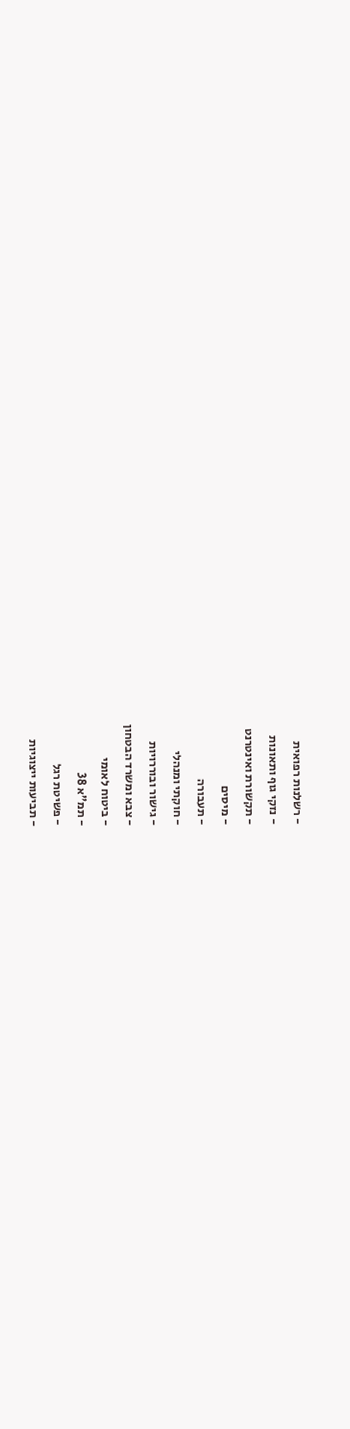- רשלנות רפואית
- נזקי גוף ותאונות
- תקשורת ואינטרנט
- מיסים
- תעבורה
- חוקתי ומנהלי
- גישור ובוררויות
- צבא ומשרד הבטחון
- ביטוח לאומי
- תמ"א 38
- פשיטת רגל
- תביעות ייצוגיות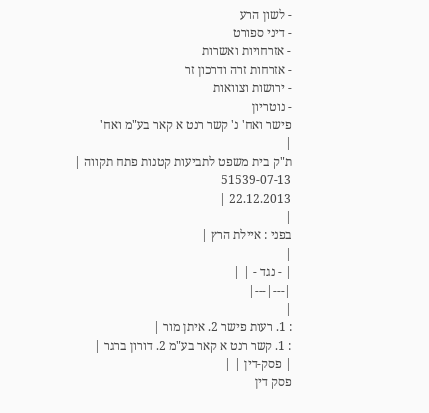- לשון הרע
- דיני ספורט
- אזרחויות ואשרות
- אזרחות זרה ודרכון זר
- ירושות וצוואות
- נוטריון
פישר ואח' נ' קשר רנט א קאר בע"מ ואח'
|
ת"ק בית משפט לתביעות קטנות פתח תקווה |
51539-07-13
22.12.2013 |
|
בפני : איילת הרץ |
|
| - נגד - | |
|---|---|
|
: 1. רעות פישר 2. איתן מור |
: 1. קשר רנט א קאר בע"מ 2. דורון ברגר |
| פסק-דין | |
פסק דין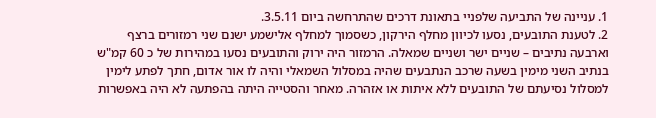1. עניינה של התביעה שלפניי בתאונת דרכים שהתרחשה ביום 3.5.11.
2. לטענת התובעים, נסעו לכיוון מחלף הירקון, כשסמוך למחלף אלישמע ישנם שני רמזורים ברצף וארבעה נתיבים – שניים ישר ושניים שמאלה. הרמזור היה ירוק והתובעים נסעו במהירות של כ 60 קמ"ש בנתיב השני מימין בשעה שרכב הנתבעים שהיה במסלול השמאלי והיה לו אור אדום, חתך לפתע לימין למסלול נסיעתם של התובעים ללא איתות או אזהרה. מאחר והסטייה היתה בהפתעה לא היה באפשרות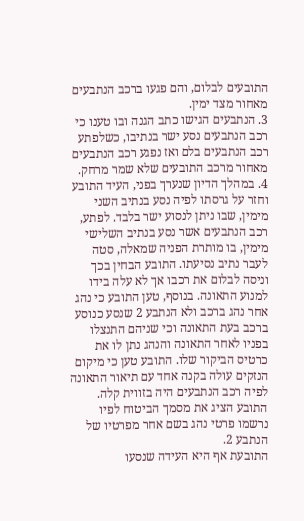התובעים לבלום, והם פגעו ברכב הנתבעים מאחור מצד ימין.
3. הנתבעים הגישו כתב הגנה ובו טענו כי רכב הנתבעים נסע ישר בנתיבו, כשלפתע רכב הנתבעים בלם ואז נפגע רכב הנתבעים מאחור מרכב התובעים שלא שמר מרחק.
4. במהלך הדיון שנערך בפני, העיד התובע וחזר על גרסתו לפיה נסע בנתיב השני מימין, שבו ניתן לנסוע ישר בלבד. לפתע, רכב הנתבעים אשר נסע בנתיב השלישי מימין, בו מותרת הפניה שמאלה, סטה לעבר נתיב נסיעתו. התובע הבחין בכך וניסה לבלום את רכבו אך לא עלה בידו למנוע התאונה. בנוסף, טען התובע כי נהג אחר נהג ברכב ולא הנתבע 2 שנסע כנוסע ברכב בעת התאונה וכי שניהם התנצלו בפניו לאחר התאונה והנהג נתן לו את כרטיס הביקור שלו. התובע טען כי מיקום הנזקים עולה בקנה אחד עם תיאור התאונה לפיה רכב הנתבעים היה בזווית קלה. התובע הציג את מסמך הביטוח לפיו נרשמו פרטי נהג בשם אחר מפרטיו של הנתבע 2.
התובעת אף היא העידה שנסעו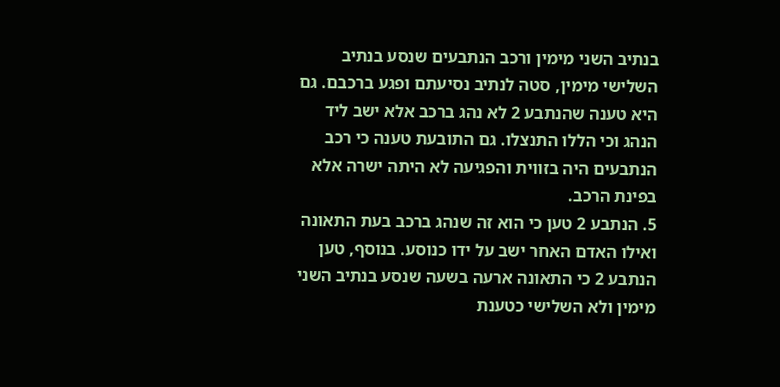בנתיב השני מימין ורכב הנתבעים שנסע בנתיב השלישי מימין, סטה לנתיב נסיעתם ופגע ברכבם. גם היא טענה שהנתבע 2 לא נהג ברכב אלא ישב ליד הנהג וכי הללו התנצלו. גם התובעת טענה כי רכב הנתבעים היה בזווית והפגיעה לא היתה ישרה אלא בפינת הרכב.
5. הנתבע 2 טען כי הוא זה שנהג ברכב בעת התאונה ואילו האדם האחר ישב על ידו כנוסע. בנוסף, טען הנתבע 2 כי התאונה ארעה בשעה שנסע בנתיב השני מימין ולא השלישי כטענת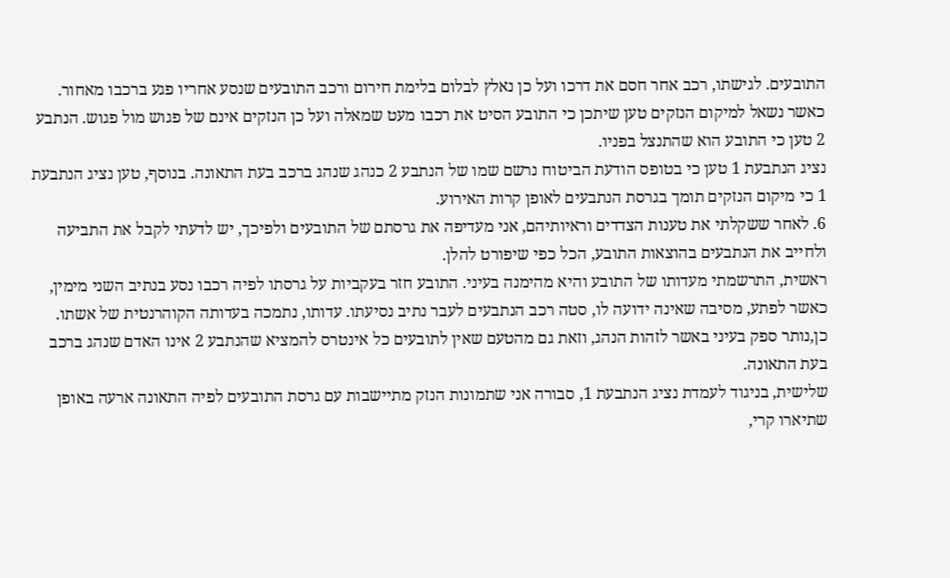התובעים. לגישתו, רכב אחר חסם את דרכו ועל כן נאלץ לבלום בלימת חירום ורכב התובעים שנסע אחריו פגע ברכבו מאחור. כאשר נשאל למיקום הנזקים טען שיתכן כי התובע הסיט את רכבו מעט שמאלה ועל כן הנזקים אינם של פגוש מול פגוש. הנתבע 2 טען כי התובע הוא שהתנצל בפניו.
נציג הנתבעת 1 טען כי בטופס הודעת הביטוח נרשם שמו של הנתבע 2 כנהג שנהג ברכב בעת התאונה. בנוסף, טען נציג הנתבעת 1 כי מיקום הנזקים תומך בגרסת הנתבעים לאופן קרות האירוע.
6. לאחר ששקלתי את טענות הצדדים וראיותיהם, אני מעדיפה את גרסתם של התובעים ולפיכך, יש לדעתי לקבל את התביעה ולחייב את הנתבעים בהוצאות התובע, הכל כפי שיפורט להלן.
ראשית, התרשמתי מעדותו של התובע והיא מהימנה בעיני. התובע חזר בעקביות על גרסתו לפיה רכבו נסע בנתיב השני מימין, כאשר לפתע, מסיבה שאינה ידועה לו, סטה רכב הנתבעים לעבר נתיב נסיעתו. עדותו, נתמכה בעדותה הקוהרנטית של אשתו. כן,נותר ספק בעיני באשר לזהות הנהג, וזאת גם מהטעם שאין לתובעים כל אינטרס להמציא שהנתבע 2 אינו האדם שנהג ברכב בעת התאונה.
שלישית, בניגוד לעמדת נציג הנתבעת 1, סבורה אני שתמונות הנזק מתיישבות עם גרסת התובעים לפיה התאונה ארעה באופן שתיארו קרי,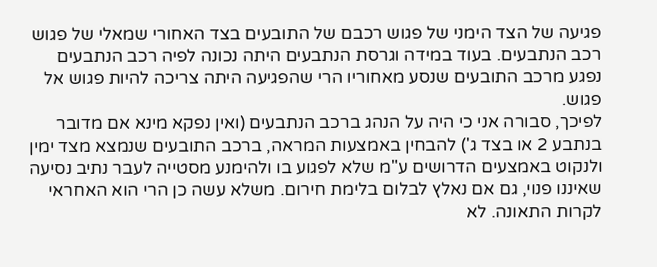פגיעה של הצד הימני של פגוש רכבם של התובעים בצד האחורי שמאלי של פגוש רכב הנתבעים. בעוד במידה וגרסת הנתבעים היתה נכונה לפיה רכב הנתבעים נפגע מרכב התובעים שנסע מאחוריו הרי שהפגיעה היתה צריכה להיות פגוש אל פגוש.
לפיכך, סבורה אני כי היה על הנהג ברכב הנתבעים (ואין נפקא מינא אם מדובר בנתבע 2 או בצד ג') להבחין באמצעות המראה, ברכב התובעים שנמצא מצד ימין ולנקוט באמצעים הדרושים ע"מ שלא לפגוע בו ולהימנע מסטייה לעבר נתיב נסיעה שאיננו פנוי, גם אם נאלץ לבלום בלימת חירום. משלא עשה כן הרי הוא האחראי לקרות התאונה. לא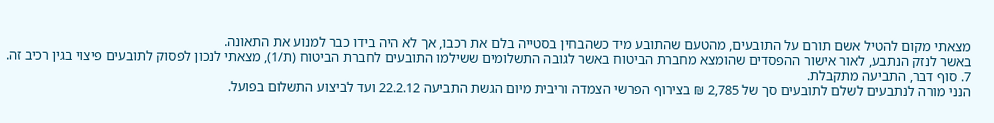מצאתי מקום להטיל אשם תורם על התובעים, מהטעם שהתובע מיד כשהבחין בסטייה בלם את רכבו, אך לא היה בידו כבר למנוע את התאונה.
באשר לנזק הנתבע, לאור אישור ההפסדים שהומצא מחברת הביטוח באשר לגובה התשלומים ששילמו התובעים לחברת הביטוח (ת/1), מצאתי לנכון לפסוק לתובעים פיצוי בגין רכיב זה.
7. סוף דבר, התביעה מתקבלת.
הנני מורה לנתבעים לשלם לתובעים סך של 2,785 ₪ בצירוף הפרשי הצמדה וריבית מיום הגשת התביעה 22.2.12 ועד לביצוע התשלום בפועל.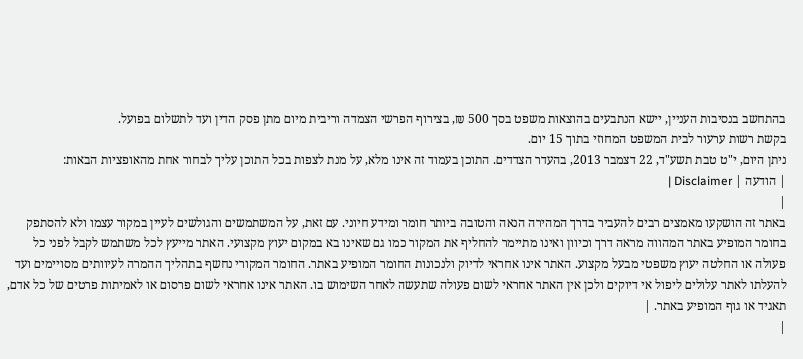בהתחשב בנסיבות העניין, יישא הנתבעים בהוצאות משפט בסך 500 ₪, בצירוף הפרשי הצמדה וריבית מיום מתן פסק הדין ועד לתשלום בפועל.
בקשת רשות ערעור לבית המשפט המחוזי בתוך 15 יום.
ניתן היום, י"ט טבת תשע"ד, 22 דצמבר 2013, בהעדר הצדדים. התוכן בעמוד זה אינו מלא, על מנת לצפות בכל התוכן עליך לבחור אחת מהאופציות הבאות:
| הודעה | Disclaimer |
|
באתר זה הושקעו מאמצים רבים להעביר בדרך המהירה הנאה והטובה ביותר חומר ומידע חיוני. עם זאת, על המשתמשים והגולשים לעיין במקור עצמו ולא להסתפק בחומר המופיע באתר המהווה מראה דרך וכיוון ואינו מתיימר להחליף את המקור כמו גם שאינו בא במקום יעוץ מקצועי. האתר מייעץ לכל משתמש לקבל לפני כל פעולה או החלטה יעוץ משפטי מבעל מקצוע. האתר אינו אחראי לדיוק ולנכונות החומר המופיע באתר. החומר המקורי נחשף בתהליך ההמרה לעיוותים מסויימים ועד להעלתו לאתר עלולים ליפול אי דיוקים ולכן אין האתר אחראי לשום פעולה שתעשה לאחר השימוש בו. האתר אינו אחראי לשום פרסום או לאמיתות פרטים של כל אדם, תאגיד או גוף המופיע באתר. |
|